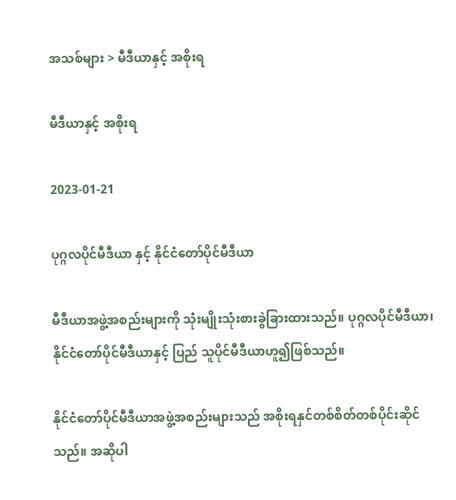အသစ်များ > မီဒီယာနှင့် အစိုးရ

မီဒီယာနှင့် အစိုးရ

2023-01-21

ပုဂ္ဂလပိုင်မီဒီယာ နှင့် နိုင်ငံတော်ပိုင်မီဒီယာ

မီဒီယာအဖွဲ့အစည်းများကို သုံးမျိုးသုံးစားခွဲခြားထားသည်။ ပုဂ္ဂလပိုင်မီဒီယာ၊ နိုင်ငံတော်ပိုင်မီဒီယာနှင့် ပြည် သူပိုင်မီဒီယာဟူ၍ဖြစ်သည်။

နိုင်ငံတော်ပိုင်မီဒီယာအဖွဲ့အစည်းများသည် အစိုးရနှင်တစ်စိတ်တစ်ပိုင်းဆိုင်သည်။ အဆိုပါ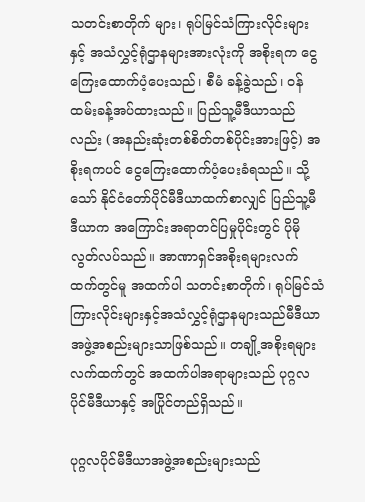သတင်းစာတိုက် များ၊ ရုပ်မြင်သံကြားလိုင်းများနှင့် အသံလွှင့်ရုံဌာနများအားလုံးကို အစိုးရက ငွေကြေးထောက်ပံ့ပေးသည်၊ စီမံ ခန့်ခွဲသည်၊ ဝန်ထမ်းခန့်အပ်ထားသည်။ ပြည်သူ့မီဒီယာသည်လည်း (အနည်းဆုံးတစ်စိတ်တစ်ပိုင်းအားဖြင့်) အစိုးရကပင် ငွေကြေးထောက်ပံ့ပေးခံရသည်။ သို့သော် နိုင်ငံတော်ပိုင်မီဒီယာထက်စာလျှင် ပြည်သူ့မီဒီယာက အကြောင်းအရာတင်ပြမှုပိုင်းတွင် ပိုမိုလွတ်လပ်သည်။ အာဏာရှင်အစိုးရများလက်ထက်တွင်မူ အထက်ပါ သတင်းစာတိုက်၊ ရုပ်မြင်သံကြားလိုင်းများနှင့်အသံလွှင့်ရုံဌာနများသည်မီဒီယာအဖွဲ့အစည်းများသာဖြစ်သည်။ တချို့အစိုးရများလက်ထက်တွင် အထက်ပါအရာများသည် ပုဂ္ဂလပိုင်မီဒီယာနှင့် အပြိုင်တည်ရှိသည်။

ပုဂ္ဂလပိုင်မီဒီယာအဖွဲ့အစည်းများသည်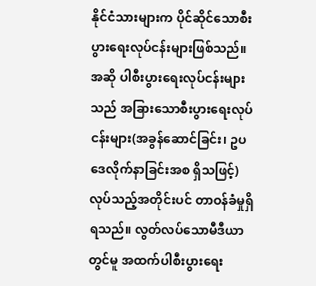နိုင်ငံသားများက ပိုင်ဆိုင်သောစီးပွားရေးလုပ်ငန်းများဖြစ်သည်။ အဆို ပါစီးပွားရေးလုပ်ငန်းများသည် အခြားသောစီးပွားရေးလုပ်ငန်းများ(အခွန်ဆောင်ခြင်း၊ ဥပဒေလိုက်နာခြင်းအစ ရှိသဖြင့်)လုပ်သည့်အတိုင်းပင် တာဝန်ခံမှုရှိရသည်။ လွတ်လပ်သောမီဒီယာတွင်မူ အထက်ပါစီးပွားရေး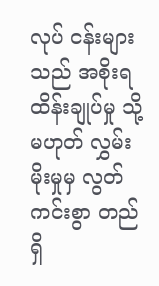လုပ် ငန်းများသည် အစိုးရထိန်းချုပ်မှု သို့မဟုတ် လွှမ်းမိုးမှုမှ လွတ်ကင်းစွာ တည်ရှိ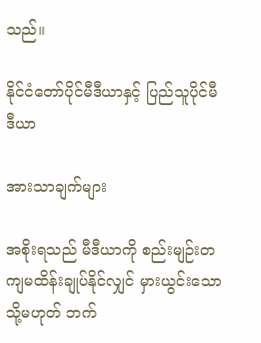သည်။

နိုင်ငံတော်ပိုင်မီဒီယာနှင့် ပြည်သူပိုင်မီဒီယာ

အားသာချက်များ

အစိုးရသည် မီဒီယာကို စည်းမျဉ်းတကျမထိန်းချုပ်နိုင်လျှင် မှားယွင်းသော သို့မဟုတ် ဘက်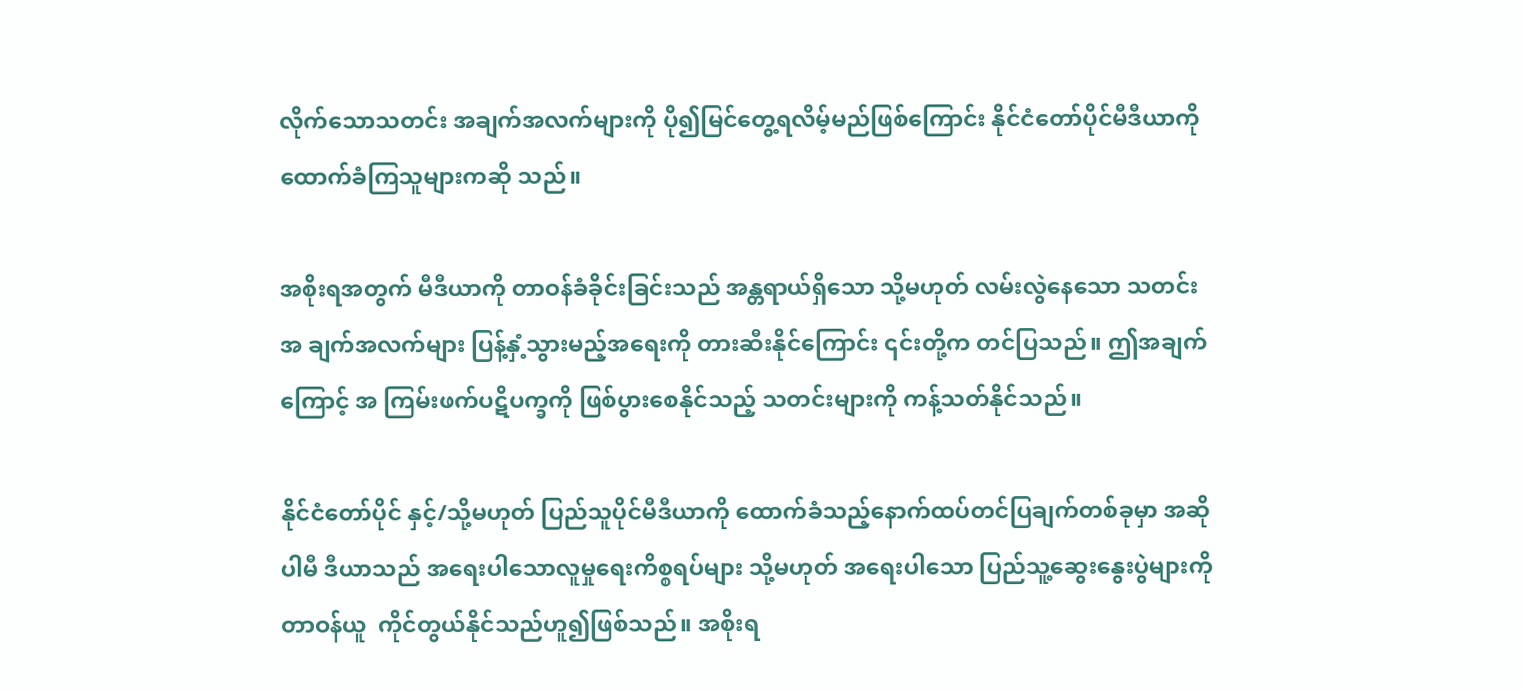လိုက်သောသတင်း အချက်အလက်များကို ပို၍မြင်တွေ့ရလိမ့်မည်ဖြစ်ကြောင်း နိုင်ငံတော်ပိုင်မီဒီယာကို ထောက်ခံကြသူများကဆို သည်။

အစိုးရအတွက် မီဒီယာကို တာဝန်ခံခိုင်းခြင်းသည် အန္တရာယ်ရှိသော သို့မဟုတ် လမ်းလွဲနေသော သတင်းအ ချက်အလက်များ ပြန့်နှံ့သွားမည့်အရေးကို တားဆီးနိုင်ကြောင်း ၎င်းတို့က တင်ပြသည်။ ဤအချက်ကြောင့် အ ကြမ်းဖက်ပဋိပက္ခကို ဖြစ်ပွားစေနိုင်သည့် သတင်းများကို ကန့်သတ်နိုင်သည်။

နိုင်ငံတော်ပိုင် နှင့်/သို့မဟုတ် ပြည်သူပိုင်မီဒီယာကို ထောက်ခံသည့်နောက်ထပ်တင်ပြချက်တစ်ခုမှာ အဆိုပါမီ ဒီယာသည် အရေးပါသောလူမှုရေးကိစ္စရပ်များ သို့မဟုတ် အရေးပါသော ပြည်သူ့ဆွေးနွေးပွဲများကို တာဝန်ယူ  ကိုင်တွယ်နိုင်သည်ဟူ၍ဖြစ်သည်။ အစိုးရ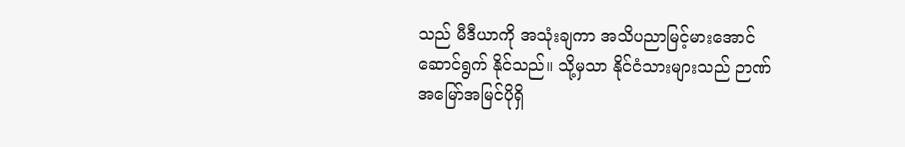သည် မီဒီယာကို အသုံးချကာ အသိပညာမြင့်မားအောင်ဆောင်ရွက် နိုင်သည်။ သို့မှသာ နိုင်ငံသားများသည် ဉာဏ်အမြော်အမြင်ပိုရှိ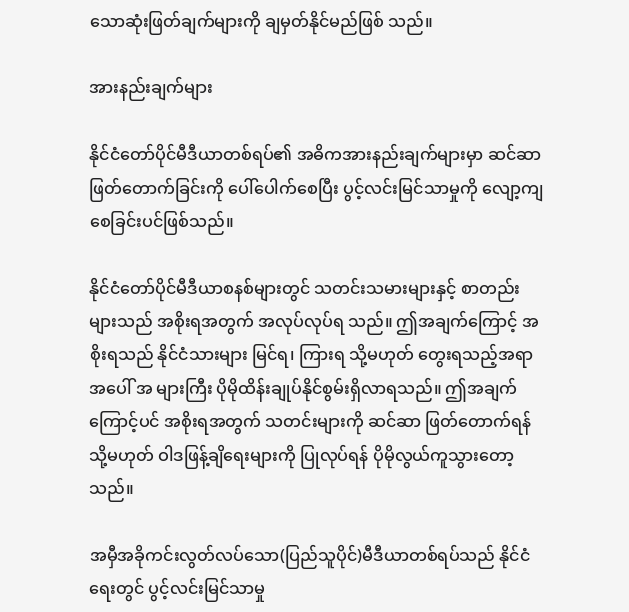သောဆုံးဖြတ်ချက်များကို ချမှတ်နိုင်မည်ဖြစ် သည်။

အားနည်းချက်များ

နိုင်ငံတော်ပိုင်မီဒီယာတစ်ရပ်၏ အဓိကအားနည်းချက်များမှာ ဆင်ဆာဖြတ်တောက်ခြင်းကို ပေါ်ပေါက်စေပြီး ပွင့်လင်းမြင်သာမှုကို လျော့ကျစေခြင်းပင်ဖြစ်သည်။

နိုင်ငံတော်ပိုင်မီဒီယာစနစ်များတွင် သတင်းသမားများနှင့် စာတည်းများသည် အစိုးရအတွက် အလုပ်လုပ်ရ သည်။ ဤအချက်ကြောင့် အစိုးရသည် နိုင်ငံသားများ မြင်ရ၊ ကြားရ သို့မဟုတ် တွေးရသည့်အရာအပေါ် အ များကြီး ပိုမိုထိန်းချုပ်နိုင်စွမ်းရှိလာရသည်။ ဤအချက်ကြောင့်ပင် အစိုးရအတွက် သတင်းများကို ဆင်ဆာ ဖြတ်တောက်ရန် သို့မဟုတ် ဝါဒဖြန့်ချိရေးများကို ပြုလုပ်ရန် ပိုမိုလွယ်ကူသွားတော့သည်။

အမှီအခိုကင်းလွတ်လပ်သော(ပြည်သူပိုင်)မီဒီယာတစ်ရပ်သည် နိုင်ငံရေးတွင် ပွင့်လင်းမြင်သာမှု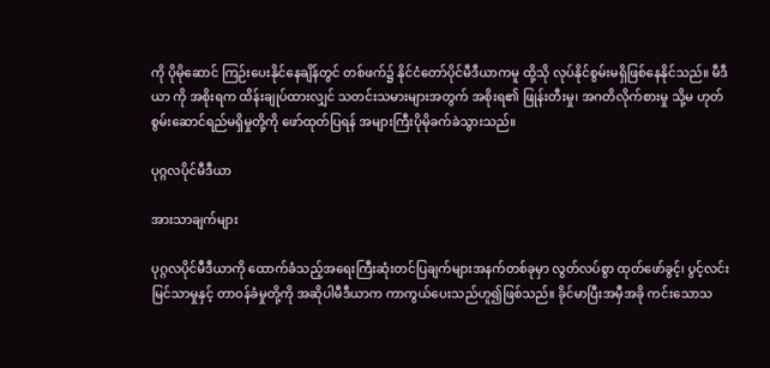ကို ပိုမိုဆောင် ကြဉ်းပေးနိုင်နေချိန်တွင် တစ်ဖက်၌ နိုင်ငံတော်ပိုင်မီဒီယာကမူ ထို့သို လုပ်နိုင်စွမ်းမရှိဖြစ်နေနိုင်သည်။ မီဒီယာ ကို အစိုးရက ထိန်းချုပ်ထားလျှင် သတင်းသမားများအတွက် အစိုးရ၏ ဖြုန်းတီးမှု၊ အဂတိလိုက်စားမှု သို့မ ဟုတ် စွမ်းဆောင်ရည်မရှိမှုတို့ကို ဖော်ထုတ်ပြရန် အများကြီးပိုမိုခက်ခဲသွားသည်။

ပုဂ္ဂလပိုင်မီဒီယာ

အားသာချက်များ

ပုဂ္ဂလပိုင်မီဒီယာကို ထောက်ခံသည့်အရေးကြီးဆုံးတင်ပြချက်များအနက်တစ်ခုမှာ လွတ်လပ်စွာ ထုတ်ဖော်ခွင့်၊ ပွင့်လင်းမြင်သာမှုနှင့် တာဝန်ခံမှုတို့ကို အဆိုပါမီဒီယာက ကာကွယ်ပေးသည်ဟူ၍ဖြစ်သည်။ ခိုင်မာပြီးအမှီအခို ကင်းသောသ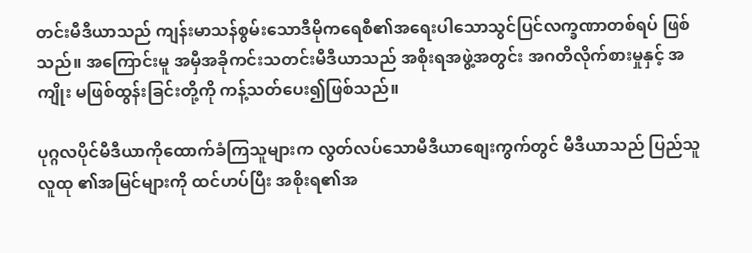တင်းမီဒီယာသည် ကျန်းမာသန်စွမ်းသောဒီမိုကရေစီ၏အရေးပါသောသွင်ပြင်လက္ခဏာတစ်ရပ် ဖြစ်သည်။ အကြောင်းမူ အမှီအခိုကင်းသတင်းမီဒီယာသည် အစိုးရအဖွဲ့အတွင်း အဂတိလိုက်စားမှုနှင့် အကျိုး မဖြစ်ထွန်းခြင်းတို့ကို ကန့်သတ်ပေး၍ဖြစ်သည်။

ပုဂ္ဂလပိုင်မီဒီယာကိုထောက်ခံကြသူများက လွတ်လပ်သောမီဒီယာစျေးကွက်တွင် မီဒီယာသည် ပြည်သူလူထု ၏အမြင်များကို ထင်ဟပ်ပြီး အစိုးရ၏အ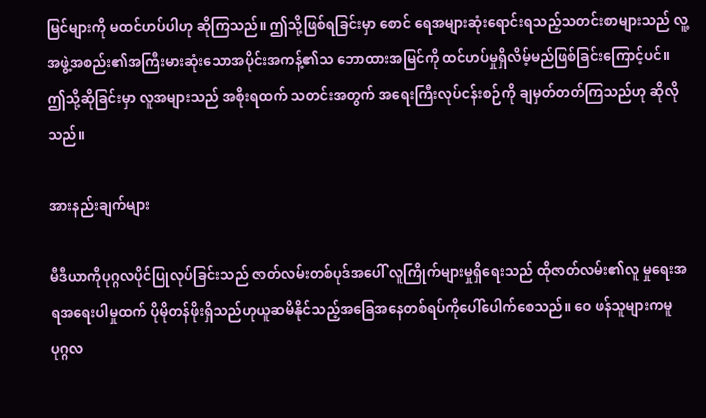မြင်များကို မထင်ဟပ်ပါဟု ဆိုကြသည်။ ဤသို့ဖြစ်ရခြင်းမှာ စောင် ရေအများဆုံးရောင်းရသည့်သတင်းစာများသည် လူ့အဖွဲ့အစည်း၏အကြီးမားဆုံးသောအပိုင်းအကန့်၏သ ဘောထားအမြင်ကို ထင်ဟပ်မှုရှိလိမ့်မည်ဖြစ်ခြင်းကြောင့်ပင်။ ဤသို့ဆိုခြင်းမှာ လူအများသည် အစိုးရထက် သတင်းအတွက် အရေးကြီးလုပ်ငန်းစဉ်ကို ချမှတ်တတ်ကြသည်ဟု ဆိုလိုသည်။

အားနည်းချက်များ

မီဒီယာကိုပုဂ္ဂလပိုင်ပြုလုပ်ခြင်းသည် ဇာတ်လမ်းတစ်ပုဒ်အပေါ် လူကြိုက်များမှုရှိရေးသည် ထိုဇာတ်လမ်း၏လူ မှုရေးအရအရေးပါမှုထက် ပိုမိုတန်ဖိုးရှိသည်ဟုယူဆမိနိုင်သည့်အခြေအနေတစ်ရပ်ကိုပေါ်ပေါက်စေသည်။ ဝေ ဖန်သူများကမူ ပုဂ္ဂလ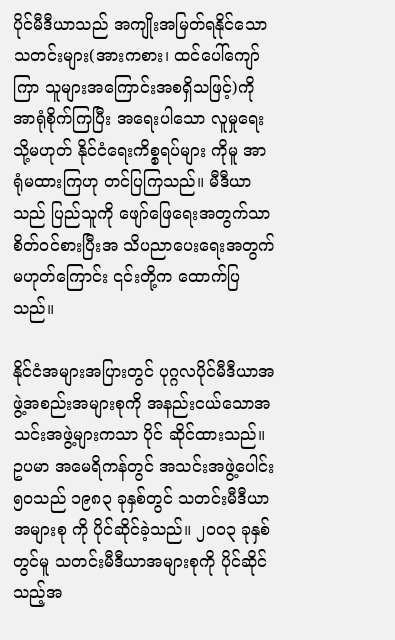ပိုင်မီဒီယာသည် အကျိုးအမြတ်ရနိုင်သောသတင်းများ(အားကစား၊ ထင်ပေါ်ကျော်ကြာ သူများအကြောင်းအစရှိသဖြင့်)ကို အာရုံစိုက်ကြပြီး အရေးပါသော လူမှုရေး သို့မဟုတ် နိုင်ငံရေးကိစ္စရပ်များ ကိုမူ အာရုံမထားကြဟု တင်ပြကြသည်။ မီဒီယာသည် ပြည်သူကို ဖျော်ဖြေရေးအတွက်သာ စိတ်ဝင်စားပြီးအ သိပညာပေးရေးအတွက်မဟုတ်ကြောင်း ၎င်းတို့က ထောက်ပြသည်။

နိုင်ငံအများအပြားတွင် ပုဂ္ဂလပိုင်မီဒီယာအဖွဲ့အစည်းအများစုကို အနည်းငယ်သောအသင်းအဖွဲ့များကသာ ပိုင် ဆိုင်ထားသည်။ ဥပမာ အမေရိကန်တွင် အသင်းအဖွဲ့ပေါင်း ၅၀သည် ၁၉၈၃ ခုနှစ်တွင် သတင်းမီဒီယာအများစု ကို ပိုင်ဆိုင်ခဲ့သည်။ ၂၀၀၃ ခုနှစ်တွင်မူ သတင်းမီဒီယာအများစုကို ပိုင်ဆိုင်သည့်အ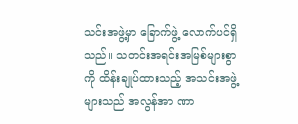သင်းအဖွဲ့မှာ ခြောက်ဖွဲ့ လောက်ပင်ရှိသည်။ သတင်းအရင်းအမြစ်များစွာကို ထိန်းချုပ်ထားသည့် အသင်းအဖွဲ့များသည် အလွန်အာ ဏာ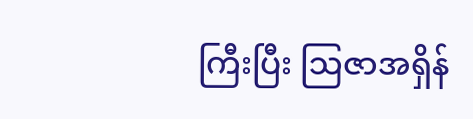ကြီးပြီး ဩဇာအရှိန်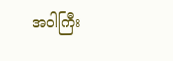အဝါကြီး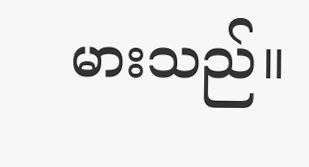မားသည်။